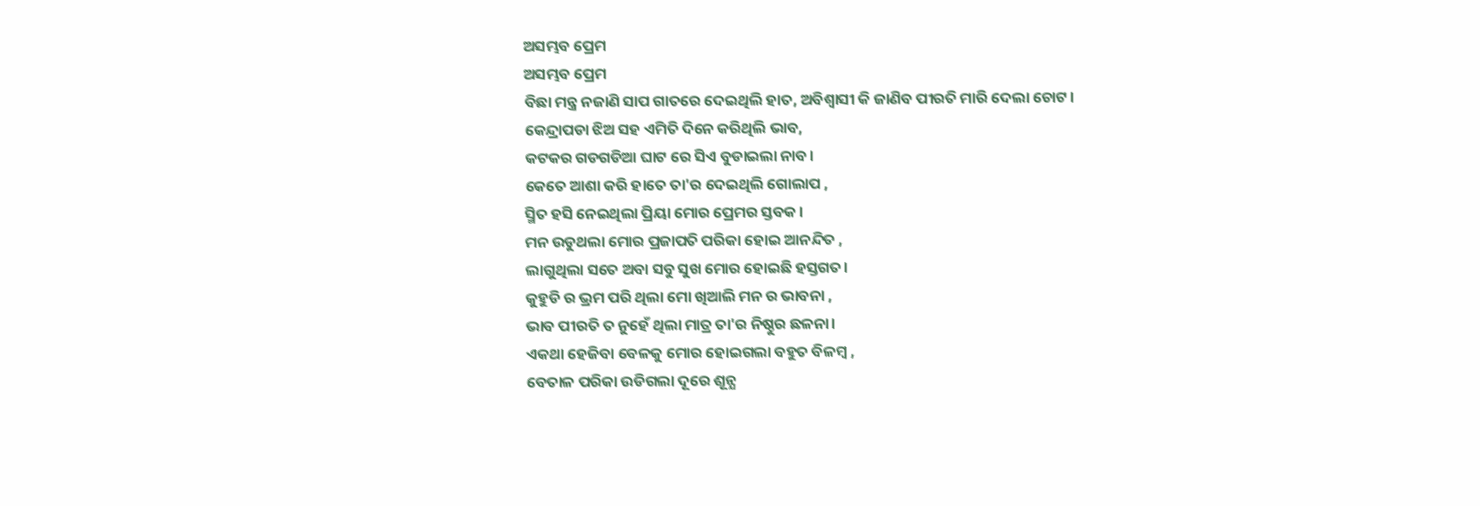ଅସମ୍ଭବ ପ୍ରେମ
ଅସମ୍ଭବ ପ୍ରେମ
ବିଛା ମନ୍ତ୍ର ନଜାଣି ସାପ ଗାତରେ ଦେଇଥିଲି ହାତ, ଅବିଶ୍ବାସୀ କି ଜାଣିବ ପୀରତି ମାରି ଦେଲା ଚୋଟ।
କେନ୍ଦ୍ରାପଡା ଝିଅ ସହ ଏମିତି ଦିନେ କରିଥିଲି ଭାବ,
କଟକର ଗଡଗଡିଆ ଘାଟ ରେ ସିଏ ବୁଡାଇଲା ନାବ।
କେତେ ଆଶା କରି ହାତେ ତା'ର ଦେଇଥିଲି ଗୋଲାପ ,
ସ୍ମିତ ହସି ନେଇଥିଲା ପ୍ରିୟା ମୋର ପ୍ରେମର ସ୍ତବକ।
ମନ ଉଡୁଥଲା ମୋର ପ୍ରଜାପତି ପରିକା ହୋଇ ଆନନ୍ଦିତ ,
ଲାଗୁଥିଲା ସତେ ଅବା ସବୁ ସୁଖ ମୋର ହୋଇଛି ହସ୍ତଗତ।
କୁହୁଡି ର ଭ୍ରମ ପରି ଥିଲା ମୋ ଖିଆଲି ମନ ର ଭାବନା ,
ଭାବ ପୀରତି ତ ନୁହେଁ ଥିଲା ମାତ୍ର ତା'ର ନିଷ୍ଠୁର ଛଳନା।
ଏକଥା ହେଜିବା ବେଳକୁ ମୋର ହୋଇଗଲା ବହୁତ ବିଳମ୍ବ ,
ବେତାଳ ପରିକା ଉଡିଗଲା ଦୂରେ ଶୂନ୍ଯ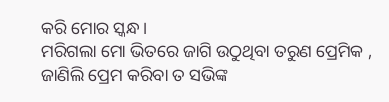କରି ମୋର ସ୍କନ୍ଧ।
ମରିଗଲା ମୋ ଭିତରେ ଜାଗି ଉଠୁଥିବା ତରୁଣ ପ୍ରେମିକ ,
ଜାଣିଲି ପ୍ରେମ କରିବା ତ ସଭିଙ୍କ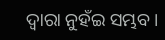ଦ୍ବାରା ନୁହଁଇ ସମ୍ଭବ।